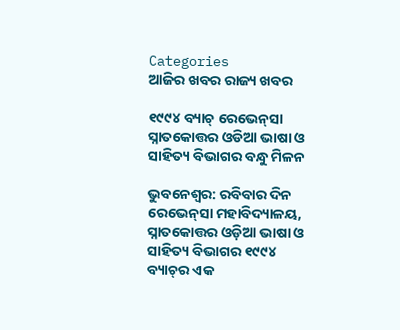Categories
ଆଜିର ଖବର ରାଜ୍ୟ ଖବର

୧୯୯୪ ବ୍ୟାଚ୍ ରେଭେ‌ନ୍‌ସା ସ୍ନାତକୋତ୍ତର ଓଡିଆ ଭାଷା ଓ ସାହିତ୍ୟ ବିଭାଗର ବନ୍ଧୁ ମିଳନ

ଭୁବନେଶ୍ବର: ରବିବାର ଦିନ ରେଭେ‌ନ୍‌ସା ମହାବିଦ୍ୟାଳୟ, ସ୍ନାତକୋତ୍ତର ଓଡ଼ିଆ ଭାଷା ଓ ସାହିତ୍ୟ ବିଭାଗର ୧୯୯୪ ବ୍ୟାଚ୍‌ର ଏକ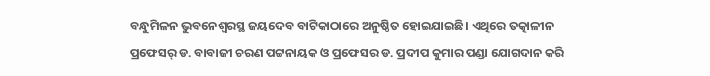ବନ୍ଧୁମିଳନ ଭୁବନେଶ୍ବରସ୍ଥ ଜୟଦେବ ବାଟିକାଠାରେ ଅନୁଷ୍ଠିତ ହୋଇଯାଇଛି। ଏଥିରେ ତତ୍କାଳୀନ ପ୍ରଫେସର୍ ଡ. ବାବାଜୀ ଚରଣ ପଟ୍ଟନାୟକ ଓ ପ୍ରଫେସର ଡ. ପ୍ରଦୀପ କୁମାର ପଣ୍ଡା ଯୋଗଦାନ କରି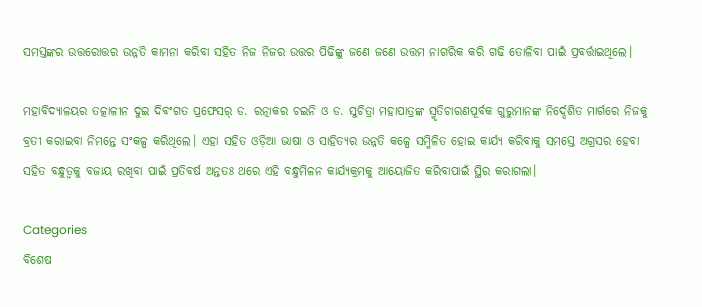ସମସ୍ତଙ୍କର ଉତ୍ତରୋତ୍ତର ଉନ୍ନତି କାମନା କରିବା ସହିତ ନିଜ ନିଜର ଉତ୍ତର ପିଢିଙ୍କୁ ଜଣେ ଜଣେ ଉତ୍ତମ ନାଗରିକ କରି ଗଢି ତୋଳିବା ପାଇଁ ପ୍ରବର୍ତ୍ତାଇଥିଲେ।

ମହାବିଦ୍ୟାଳୟର ତତ୍କାଳୀନ ଦୁଇ ଦିବଂଗତ ପ୍ରଫେସର୍ ଡ. ରତ୍ନାକର ଚଇନି ଓ ଡ. ସୁଚିତ୍ରା ମହାପାତ୍ରଙ୍କ ସ୍ମୃତିଚାରଣପୂର୍ବକ ଗୁରୁମାନଙ୍କ ନିର୍ଦ୍ଦେଶିତ ମାର୍ଗରେ ନିଜକୁ ବ୍ରତୀ କରାଇବା ନିମନ୍ତେ ସଂକଳ୍ପ କରିଥିଲେ। ଏହା ସହିତ ଓଡ଼ିଆ ଭାଷା ଓ ସାହିତ୍ୟର ଉନ୍ନତି କଳ୍ପେ ସମ୍ମିଳିତ ହୋଇ କାର୍ଯ୍ୟ କରିବାକୁ ସମସ୍ତେ ଅଗ୍ରସର ହେବା ସହିତ ବନ୍ଧୁତ୍ବକୁ ବଜାୟ ରଖିବା ପାଇଁ ପ୍ରତିବର୍ଷ ଅନ୍ତତଃ ଥରେ ଏହି ବନ୍ଧୁମିଳନ କାର୍ଯ୍ୟକ୍ରମକୁ ଆୟୋଜିତ କରିବାପାଇଁ ସ୍ଥିର କରାଗଲା।

Categories
ବିଶେଷ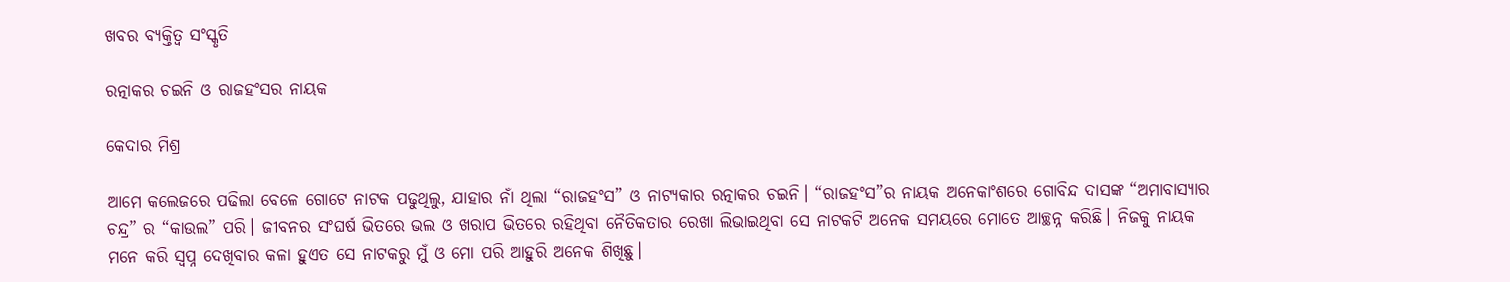ଖବର ବ୍ୟକ୍ତିତ୍ୱ ସଂସ୍କୃତି

ରତ୍ନାକର ଚଇନି ଓ ରାଜହଂସର ନାୟକ

କେଦାର ମିଶ୍ର

ଆମେ କଲେଜରେ ପଢିଲା ବେଳେ ଗୋଟେ ନାଟକ ପଢୁଥିଲୁ, ଯାହାର ନାଁ ଥିଲା “ରାଜହଂସ” ଓ ନାଟ୍ୟକାର ରତ୍ନାକର ଚଇନି। “ରାଜହଂସ”ର ନାୟକ ଅନେକାଂଶରେ ଗୋବିନ୍ଦ ଦାସଙ୍କ “ଅମାବାସ୍ୟାର ଚନ୍ଦ୍ର” ର “କାଉଲ” ପରି। ଜୀବନର ସଂଘର୍ଷ ଭିତରେ ଭଲ ଓ ଖରାପ ଭିତରେ ରହିଥିବା ନୈତିକତାର ରେଖା ଲିଭାଇଥିବା ସେ ନାଟକଟି ଅନେକ ସମୟରେ ମୋତେ ଆଚ୍ଛନ୍ନ କରିଛି। ନିଜକୁ ନାୟକ ମନେ କରି ସ୍ଵପ୍ନ ଦେଖିବାର କଳା ହୁଏତ ସେ ନାଟକରୁ ମୁଁ ଓ ମୋ ପରି ଆହୁରି ଅନେକ ଶିଖିଛୁ।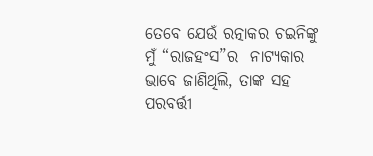ତେବେ ଯେଉଁ ରତ୍ନାକର ଚଇନିଙ୍କୁ ମୁଁ “ରାଜହଂସ”ର  ନାଟ୍ୟକାର ଭାବେ ଜାଣିଥିଲି, ତାଙ୍କ ସହ ପରବର୍ତ୍ତୀ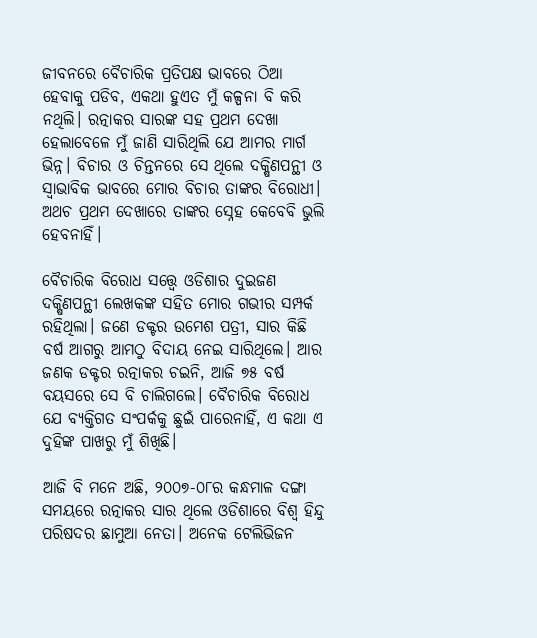ଜୀବନରେ ବୈଚାରିକ ପ୍ରତିପକ୍ଷ ଭାବରେ ଠିଆ ହେବାକୁ ପଡିବ, ଏକଥା ହୁଏତ ମୁଁ କଳ୍ପନା ବି କରି ନଥିଲି। ରତ୍ନାକର ସାରଙ୍କ ସହ ପ୍ରଥମ ଦେଖା ହେଲାବେଳେ ମୁଁ ଜାଣି ସାରିଥିଲି ଯେ ଆମର ମାର୍ଗ ଭିନ୍ନ। ବିଚାର ଓ ଚିନ୍ତନରେ ସେ ଥିଲେ ଦକ୍ଷିଣପନ୍ଥୀ ଓ ସ୍ଵାଭାବିକ ଭାବରେ ମୋର ବିଚାର ତାଙ୍କର ବିରୋଧୀ। ଅଥଚ ପ୍ରଥମ ଦେଖାରେ ତାଙ୍କର ସ୍ନେହ କେବେବି ଭୁଲି ହେବନାହିଁ।

ବୈଚାରିକ ବିରୋଧ ସତ୍ତ୍ୱେ ଓଡିଶାର ଦୁଇଜଣ ଦକ୍ଷିଣପନ୍ଥୀ ଲେଖକଙ୍କ ସହିତ ମୋର ଗଭୀର ସମ୍ପର୍କ ରହିଥିଲା। ଜଣେ ଡକ୍ଟର ଉମେଶ ପତ୍ରୀ, ସାର କିଛି ବର୍ଷ ଆଗରୁ ଆମଠୁ ବିଦାୟ ନେଇ ସାରିଥିଲେ। ଆର ଜଣକ ଡକ୍ଟର ରତ୍ନାକର ଚଇନି, ଆଜି ୭୫ ବର୍ଷ ବୟସରେ ସେ ବି ଚାଲିଗଲେ। ବୈଚାରିକ ବିରୋଧ ଯେ ବ୍ୟକ୍ତିଗତ ସଂପର୍କକୁ ଛୁଇଁ ପାରେନାହିଁ, ଏ କଥା ଏ ଦୁହିଙ୍କ ପାଖରୁ ମୁଁ ଶିଖିଛି।

ଆଜି ବି ମନେ ଅଛି, ୨୦୦୭-୦୮ର କନ୍ଧମାଳ ଦଙ୍ଗା ସମୟରେ ରତ୍ନାକର ସାର ଥିଲେ ଓଡିଶାରେ ବିଶ୍ଵ ହିନ୍ଦୁ ପରିଷଦର ଛାମୁଆ ନେତା। ଅନେକ ଟେଲିଭିଜନ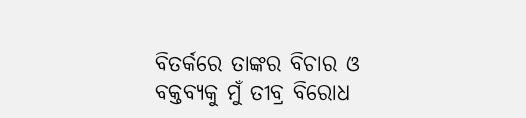ବିତର୍କରେ ତାଙ୍କର ବିଚାର ଓ ବକ୍ତବ୍ୟକୁ ମୁଁ ତୀବ୍ର ବିରୋଧ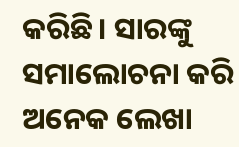କରିଛି। ସାରଙ୍କୁ ସମାଲୋଚନା କରି ଅନେକ ଲେଖା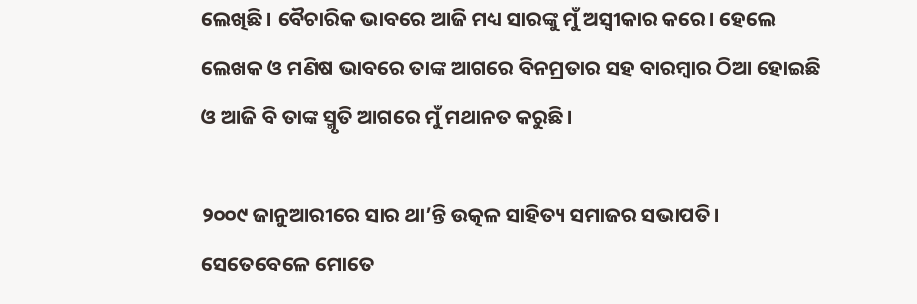ଲେଖିଛି। ବୈଚାରିକ ଭାବରେ ଆଜି ମଧ୍ୟ ସାରଙ୍କୁ ମୁଁ ଅସ୍ଵୀକାର କରେ। ହେଲେ ଲେଖକ ଓ ମଣିଷ ଭାବରେ ତାଙ୍କ ଆଗରେ ବିନମ୍ରତାର ସହ ବାରମ୍ବାର ଠିଆ ହୋଇଛି ଓ ଆଜି ବି ତାଙ୍କ ସ୍ମୃତି ଆଗରେ ମୁଁ ମଥାନତ କରୁଛି।

୨୦୦୯ ଜାନୁଆରୀରେ ସାର ଥା’ନ୍ତି ଉତ୍କଳ ସାହିତ୍ୟ ସମାଜର ସଭାପତି। ସେତେବେଳେ ମୋତେ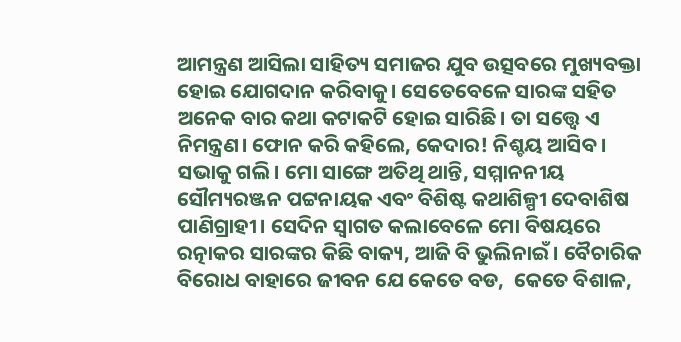ଆମନ୍ତ୍ରଣ ଆସିଲା ସାହିତ୍ୟ ସମାଜର ଯୁବ ଉତ୍ସବରେ ମୁଖ୍ୟବକ୍ତା ହୋଇ ଯୋଗଦାନ କରିବାକୁ। ସେତେବେଳେ ସାରଙ୍କ ସହିତ ଅନେକ ବାର କଥା କଟାକଟି ହୋଇ ସାରିଛି। ତା ସତ୍ତ୍ୱେ ଏ ନିମନ୍ତ୍ରଣ। ଫୋନ କରି କହିଲେ, କେଦାର! ନିଶ୍ଚୟ ଆସିବ। ସଭାକୁ ଗଲି। ମୋ ସାଙ୍ଗେ ଅତିଥି ଥାନ୍ତି, ସମ୍ମାନନୀୟ ସୌମ୍ୟରଞ୍ଜନ ପଟ୍ଟନାୟକ ଏବଂ ବିଶିଷ୍ଟ କଥାଶିଳ୍ପୀ ଦେବାଶିଷ ପାଣିଗ୍ରାହୀ। ସେଦିନ ସ୍ଵାଗତ କଲାବେଳେ ମୋ ବିଷୟରେ ରତ୍ନାକର ସାରଙ୍କର କିଛି ବାକ୍ୟ, ଆଜି ବି ଭୁଲିନାଇଁ। ବୈଚାରିକ ବିରୋଧ ବାହାରେ ଜୀବନ ଯେ କେତେ ବଡ,  କେତେ ବିଶାଳ,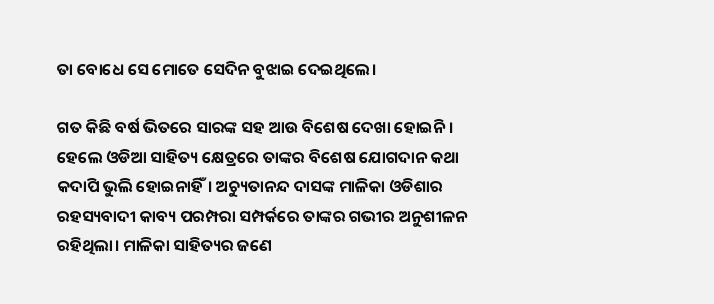ତା ବୋଧେ ସେ ମୋତେ ସେଦିନ ବୁଝାଇ ଦେଇଥିଲେ।

ଗତ କିଛି ବର୍ଷ ଭିତରେ ସାରଙ୍କ ସହ ଆଉ ବିଶେଷ ଦେଖା ହୋଇନି। ହେଲେ ଓଡିଆ ସାହିତ୍ୟ କ୍ଷେତ୍ରରେ ତାଙ୍କର ବିଶେଷ ଯୋଗଦାନ କଥା କଦାପି ଭୁଲି ହୋଇନାହିଁ। ଅଚ୍ୟୁତାନନ୍ଦ ଦାସଙ୍କ ମାଳିକା ଓଡିଶାର ରହସ୍ୟବାଦୀ କାବ୍ୟ ପରମ୍ପରା ସମ୍ପର୍କରେ ତାଙ୍କର ଗଭୀର ଅନୁଶୀଳନ ରହିଥିଲା। ମାଳିକା ସାହିତ୍ୟର ଜଣେ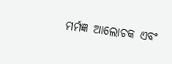ମର୍ମଜ୍ଞ ଆଲୋଚକ ଏବଂ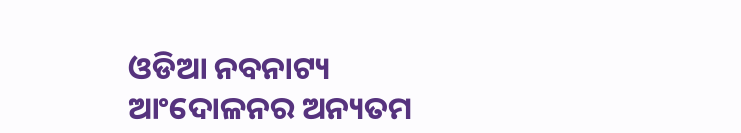ଓଡିଆ ନବନାଟ୍ୟ ଆଂଦୋଳନର ଅନ୍ୟତମ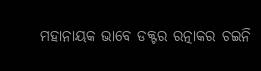ମହାନାୟକ ଭାବେ ଡକ୍ଟର ରତ୍ନାକର ଚଇନି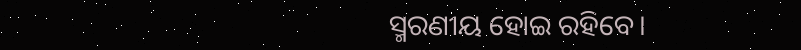ସ୍ମରଣୀୟ ହୋଇ ରହିବେ।